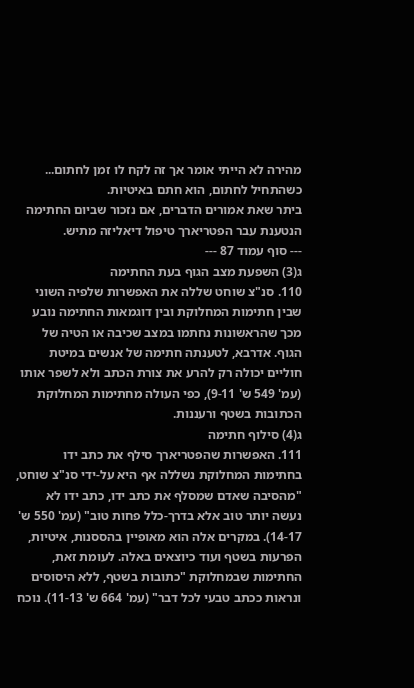מהירה לא הייתי אומר אך זה לקח לו זמן לחתום... כשהתחיל לחתום, הוא חתם באיטיות.
ביתר שאת אמורים הדברים, אם נזכור שביום החתימה הנטענת עבר הפטריארך טיפול דיאליזה מתיש.
--- סוף עמוד 87 ---
ג(3) השפעת מצב הגוף בעת החתימה
110. סנ"צ שוחט שללה את האפשרות שלפיה השוני שבין חתימות המחלוקת ובין דוגמאות החתימה נובע מכך שהראשונות נחתמו במצב שכיבה או הטיה של הגוף. אדרבא, לטענתה חתימה של אנשים במיטת חוליים יכולה רק להרע את צורת הכתב ולא לשפר אותו (עמ' 549 ש' 9-11), כפי העולה מחתימות המחלוקת הכתובות בשטף ורעננות.
ג(4) סילוף חתימה
111. האפשרות שהפטריארך סילף את כתב ידו בחתימות המחלוקת נשללה אף היא על-ידי סנ"צ שוחט, "מהסיבה שאדם שמסלף את כתב ידו, כתב ידו לא נעשה יותר טוב אלא בדרך-כלל פחות טוב" (עמ' 550 ש' 14-17). במקרים אלה הוא מאופיין בהססנות, איטיות, הפרעות בשטף ועוד כיוצאים באלה. לעומת זאת, החתימות שבמחלוקת "כתובות בשטף, ללא היסוסים ונראות ככתב טבעי לכל דבר" (עמ' 664 ש' 11-13). נוכח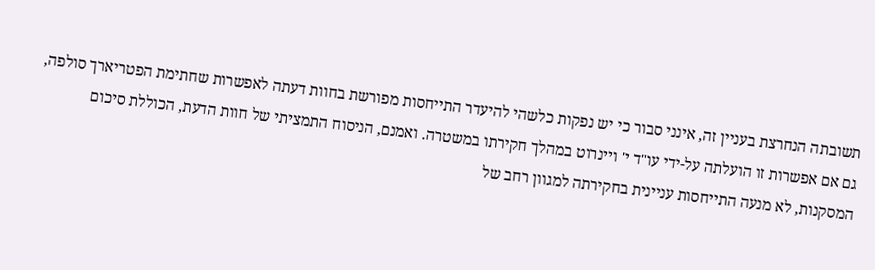תשובתה הנחרצת בעניין זה, אינני סבור כי יש נפקות כלשהי להיעדר התייחסות מפורשת בחוות דעתה לאפשרות שחתימת הפטריארך סולפה, גם אם אפשרות זו הועלתה על-ידי עו"ד י' ויינרוט במהלך חקירתו במשטרה. ואמנם, הניסוח התמציתי של חוות הדעת, הכוללת סיכום המסקנות, לא מנעה התייחסות עניינית בחקירתה למגוון רחב של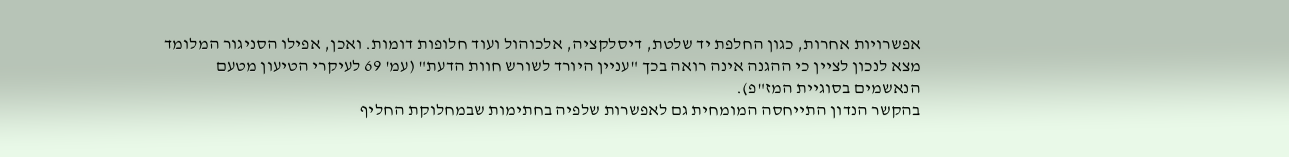אפשרויות אחרות, כגון החלפת יד שלטת, דיסלקציה, אלכוהול ועוד חלופות דומות. ואכן, אפילו הסניגור המלומד מצא לנכון לציין כי ההגנה אינה רואה בכך "עניין היורד לשורש חוות הדעת" (עמ' 69 לעיקרי הטיעון מטעם הנאשמים בסוגיית המז"פ).
בהקשר הנדון התייחסה המומחית גם לאפשרות שלפיה בחתימות שבמחלוקת החליף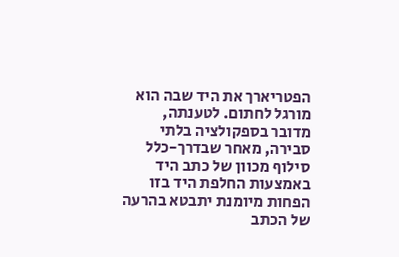הפטריארך את היד שבה הוא מורגל לחתום. לטענתה, מדובר בספקולציה בלתי סבירה, מאחר שבדרך-כלל סילוף מכוון של כתב היד באמצעות החלפת היד בזו הפחות מיומנת יתבטא בהרעה של הכתב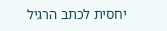יחסית לכתב הרגיל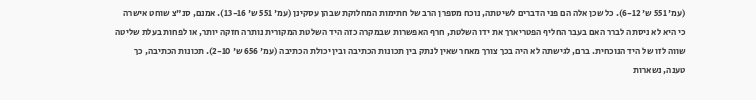(עמ' 551 ש' 6-12). כל שכן אלה הם פני הדברים לשיטתה, נוכח מספרן הרב של חתימות המחלוקת שבהן עסקינן (עמ' 551 ש' 13-16). אמנם, סנ"צ שוחט אישרה כי היא לא ניסתה לברר האם בעבר החליף הפטריארך את ידו השלטת, חרף האפשרות שבמקרה כזה היד השלטת המקורית נותרה חזקה יותר, או לפחות בעלת שליטה שווה לזו של היד הנוכחית. ברם, לגישתה לא היה בכך צורך מאחר שאין לנתק בין תכונות הכתיבה ובין יכולת הכתיבה (עמ' 656 ש' 2-10). תכונות הכתיבה, כך טענה, נשארות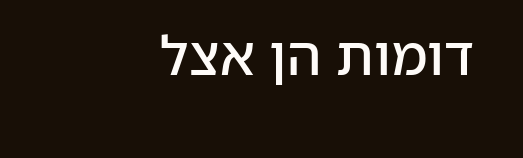דומות הן אצל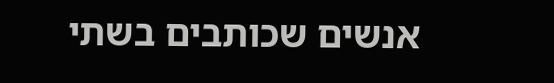אנשים שכותבים בשתי